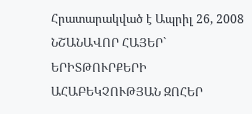Հրատարակված է Ապրիլ 26, 2008
ՆՇԱՆԱՎՈՐ ՀԱՅԵՐ` ԵՐԻՏԹՈՒՐՔԵՐԻ ԱՀԱԲԵԿՉՈՒԹՅԱՆ ԶՈՀԵՐ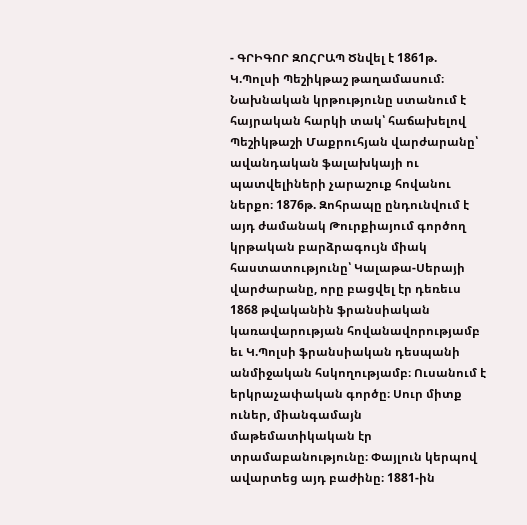- ԳՐԻԳՈՐ ԶՈՀՐԱՊ Ծնվել է 1861թ. Կ.Պոլսի Պեշիկթաշ թաղամասում։ Նախնական կրթությունը ստանում է հայրական հարկի տակ՝ հաճախելով Պեշիկթաշի Մաքրուհյան վարժարանը՝ ավանդական ֆալախկայի ու պատվելիների չարաշուք հովանու ներքո։ 1876թ. Զոհրապը ընդունվում է այդ ժամանակ Թուրքիայում գործող կրթական բարձրագույն միակ հաստատությունը՝ Կալաթա-Սերայի վարժարանը, որը բացվել էր դեռեւս 1868 թվականին ֆրանսիական կառավարության հովանավորությամբ եւ Կ.Պոլսի ֆրանսիական դեսպանի անմիջական հսկողությամբ։ Ուսանում է երկրաչափական գործը։ Սուր միտք ուներ, միանգամայն մաթեմատիկական էր տրամաբանությունը։ Փայլուն կերպով ավարտեց այդ բաժինը։ 1881-ին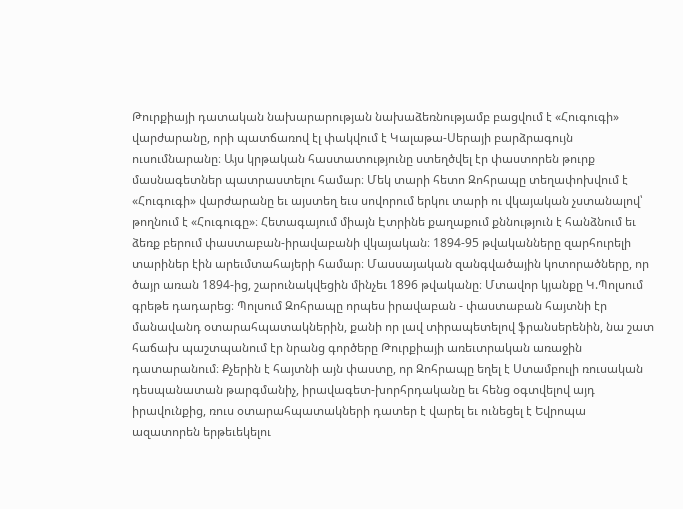Թուրքիայի դատական նախարարության նախաձեռնությամբ բացվում է «Հուգուգի» վարժարանը, որի պատճառով էլ փակվում է Կալաթա-Սերայի բարձրագույն ուսումնարանը։ Այս կրթական հաստատությունը ստեղծվել էր փաստորեն թուրք մասնագետներ պատրաստելու համար։ Մեկ տարի հետո Զոհրապը տեղափոխվում է «Հուգուգի» վարժարանը եւ այստեղ եւս սովորում երկու տարի ու վկայական չստանալով՝ թողնում է «Հուգուգը»։ Հետագայում միայն Էտրինե քաղաքում քննություն է հանձնում եւ ձեռք բերում փաստաբան-իրավաբանի վկայական։ 1894-95 թվականները զարհուրելի տարիներ էին արեւմտահայերի համար։ Մասսայական զանգվածային կոտորածները, որ ծայր առան 1894-ից, շարունակվեցին մինչեւ 1896 թվականը։ Մտավոր կյանքը Կ.Պոլսում գրեթե դադարեց։ Պոլսում Զոհրապը որպես իրավաբան - փաստաբան հայտնի էր մանավանդ օտարահպատակներին, քանի որ լավ տիրապետելով ֆրանսերենին, նա շատ հաճախ պաշտպանում էր նրանց գործերը Թուրքիայի առեւտրական առաջին դատարանում։ Քչերին է հայտնի այն փաստը, որ Զոհրապը եղել է Ստամբուլի ռուսական դեսպանատան թարգմանիչ, իրավագետ-խորհրդականը եւ հենց օգտվելով այդ իրավունքից, ռուս օտարահպատակների դատեր է վարել եւ ունեցել է Եվրոպա ազատորեն երթեւեկելու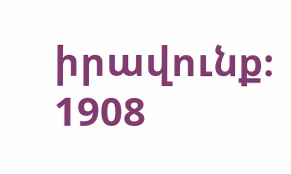իրավունք։ 1908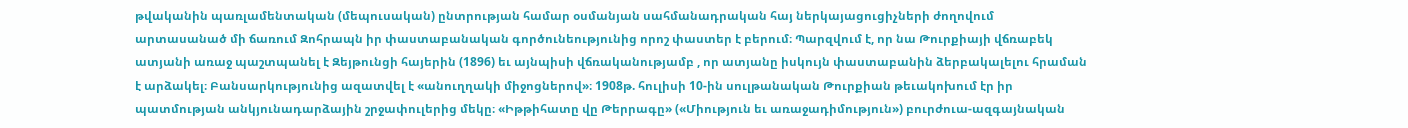թվականին պառլամենտական (մեպուսական) ընտրության համար օսմանյան սահմանադրական հայ ներկայացուցիչների ժողովում արտասանած մի ճառում Զոհրապն իր փաստաբանական գործունեությունից որոշ փաստեր է բերում։ Պարզվում է, որ նա Թուրքիայի վճռաբեկ ատյանի առաջ պաշտպանել է Զեյթունցի հայերին (1896) եւ այնպիսի վճռականությամբ , որ ատյանը իսկույն փաստաբանին ձերբակալելու հրաման է արձակել։ Բանսարկությունից ազատվել է «անուղղակի միջոցներով»։ 1908թ. հուլիսի 10-ին սուլթանական Թուրքիան թեւակոխում էր իր պատմության անկյունադարձային շրջափուլերից մեկը։ «Իթթիհատը վը Թերրագը» («Միություն եւ առաջադիմություն») բուրժուա-ազգայնական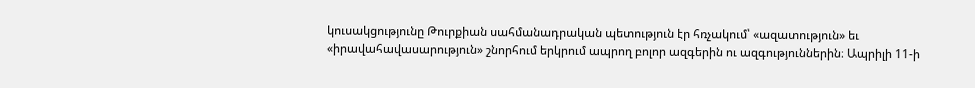կուսակցությունը Թուրքիան սահմանադրական պետություն էր հռչակում՝ «ազատություն» եւ «իրավահավասարություն» շնորհում երկրում ապրող բոլոր ազգերին ու ազգություններին։ Ապրիլի 11-ի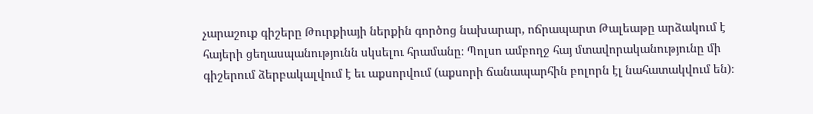չարաշուք գիշերը Թուրքիայի ներքին գործոց նախարար, ոճրապարտ Թալեաթը արձակում է հայերի ցեղասպանությունն սկսելու հրամանը։ Պոլսո ամբողջ հայ մտավորականությունը մի գիշերում ձերբակալվում է եւ աքսորվում (աքսորի ճանապարհին բոլորն էլ նահատակվում են)։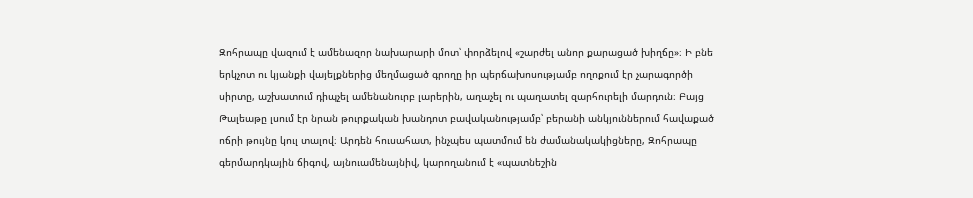Զոհրապը վազում է ամենազոր նախարարի մոտ՝ փորձելով «շարժել անոր քարացած խիղճը»։ Ի բնե երկչոտ ու կյանքի վայելքներից մեղմացած գրողը իր պերճախոսությամբ ողոքում էր չարագործի սիրտը, աշխատում դիպչել ամենանուրբ լարերին, աղաչել ու պաղատել զարհուրելի մարդուն։ Բայց Թալեաթը լսում էր նրան թուրքական խանդոտ բավականությամբ՝ բերանի անկյուններում հավաքած ոճրի թույնը կուլ տալով։ Արդեն հուսահատ, ինչպես պատմում են ժամանակակիցները, Զոհրապը գերմարդկային ճիգով, այնուամենայնիվ, կարողանում է «պատնեշին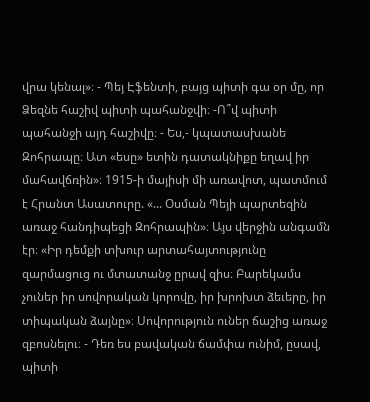վրա կենալ»։ - Պեյ Էֆենտի, բայց պիտի գա օր մը, որ Ձեզնե հաշիվ պիտի պահանջվի։ -Ո՞վ պիտի պահանջի այդ հաշիվը։ - Ես,- կպատասխանե Զոհրապը։ Ատ «եսը» ետին դատակնիքը եղավ իր մահավճռին»։ 1915-ի մայիսի մի առավոտ, պատմում է Հրանտ Ասատուրը. «... Օսման Պեյի պարտեզին առաջ հանդիպեցի Զոհրապին»։ Այս վերջին անգամն էր։ «Իր դեմքի տխուր արտահայտությունը զարմացուց ու մտատանջ ըրավ զիս։ Բարեկամս չուներ իր սովորական կորովը, իր խրոխտ ձեւերը, իր տիպական ձայնը»։ Սովորություն ուներ ճաշից առաջ զբոսնելու։ - Դեռ ես բավական ճամփա ունիմ, ըսավ, պիտի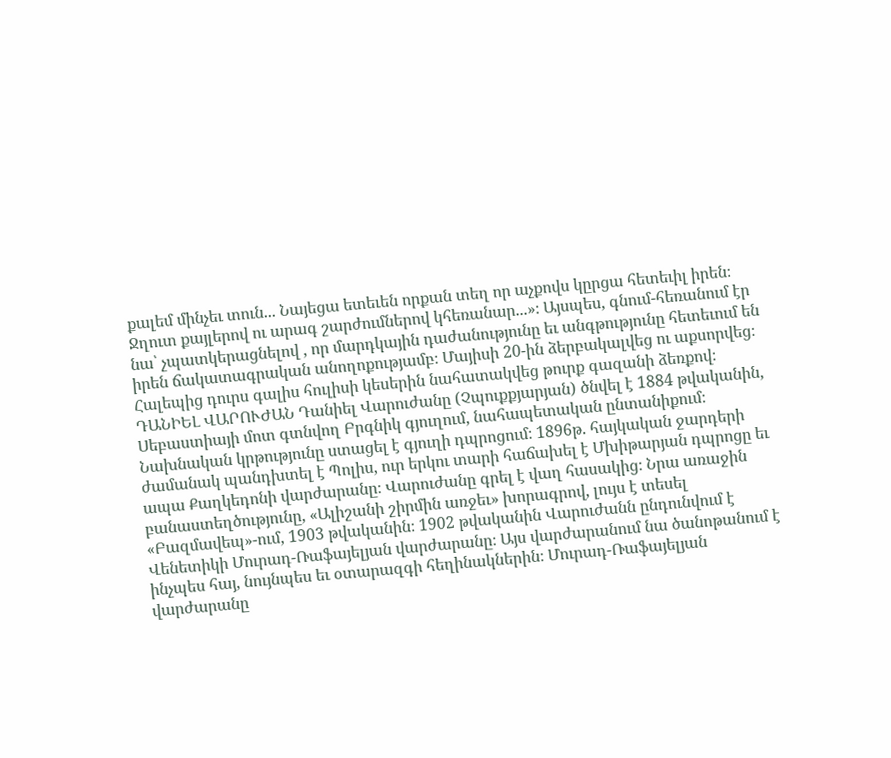քալեմ մինչեւ տուն... Նայեցա ետեւեն որքան տեղ որ աչքովս կըրցա հետեւիլ իրեն։ Ջղուտ քայլերով ու արագ շարժումներով կհեռանար...»։ Այսպես, գնում-հեռանում էր նա՝ չպատկերացնելով , որ մարդկային դաժանությունը եւ անգթությունը հետեւում են իրեն ճակատագրական անողոքությամբ։ Մայիսի 20-ին ձերբակալվեց ու աքսորվեց։ Հալեպից դուրս գալիս հուլիսի կեսերին նահատակվեց թուրք գազանի ձեռքով։ ԴԱՆԻԵԼ ՎԱՐՈՒԺԱՆ Դանիել Վարուժանը (Չպուքքյարյան) ծնվել է 1884 թվականին, Սեբաստիայի մոտ գտնվող Բրգնիկ գյուղում, նահապետական ընտանիքում։ Նախնական կրթությունը ստացել է գյուղի դպրոցում։ 1896թ. հայկական ջարդերի ժամանակ պանդխտել է Պոլիս, ուր երկու տարի հաճախել է Մխիթարյան դպրոցը եւ ապա Քաղկեդոնի վարժարանը։ Վարուժանը գրել է վաղ հասակից։ Նրա առաջին բանաստեղծությունը, «Ալիշանի շիրմին առջեւ» խորագրով, լույս է տեսել «Բազմավեպ»-ում, 1903 թվականին։ 1902 թվականին Վարուժանն ընդունվում է Վենետիկի Մուրադ-Ռաֆայելյան վարժարանը։ Այս վարժարանում նա ծանոթանում է ինչպես հայ, նույնպես եւ օտարազգի հեղինակներին։ Մուրադ-Ռաֆայելյան վարժարանը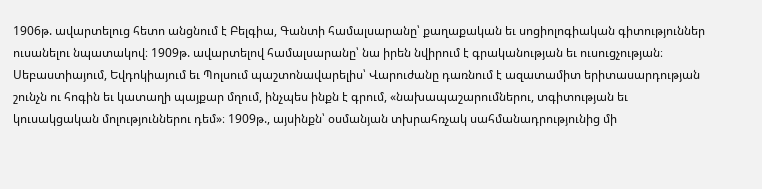1906թ. ավարտելուց հետո անցնում է Բելգիա, Գանտի համալսարանը՝ քաղաքական եւ սոցիոլոգիական գիտություններ ուսանելու նպատակով։ 1909թ. ավարտելով համալսարանը՝ նա իրեն նվիրում է գրականության եւ ուսուցչության։ Սեբաստիայում, Եվդոկիայում եւ Պոլսում պաշտոնավարելիս՝ Վարուժանը դառնում է ազատամիտ երիտասարդության շունչն ու հոգին եւ կատաղի պայքար մղում, ինչպես ինքն է գրում, «նախապաշարումներու, տգիտության եւ կուսակցական մոլություններու դեմ»։ 1909թ., այսինքն՝ օսմանյան տխրահռչակ սահմանադրությունից մի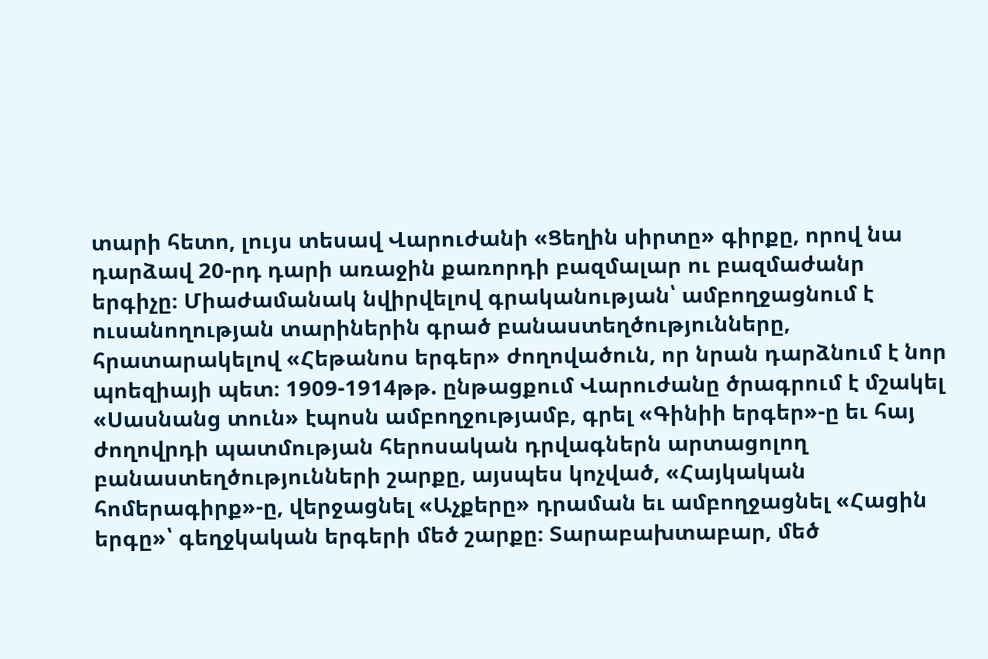տարի հետո, լույս տեսավ Վարուժանի «Ցեղին սիրտը» գիրքը, որով նա դարձավ 20-րդ դարի առաջին քառորդի բազմալար ու բազմաժանր երգիչը։ Միաժամանակ նվիրվելով գրականության՝ ամբողջացնում է ուսանողության տարիներին գրած բանաստեղծությունները, հրատարակելով «Հեթանոս երգեր» ժողովածուն, որ նրան դարձնում է նոր պոեզիայի պետ։ 1909-1914թթ. ընթացքում Վարուժանը ծրագրում է մշակել «Սասնանց տուն» էպոսն ամբողջությամբ, գրել «Գինիի երգեր»-ը եւ հայ ժողովրդի պատմության հերոսական դրվագներն արտացոլող բանաստեղծությունների շարքը, այսպես կոչված, «Հայկական հոմերագիրք»-ը, վերջացնել «Աչքերը» դրաման եւ ամբողջացնել «Հացին երգը»՝ գեղջկական երգերի մեծ շարքը։ Տարաբախտաբար, մեծ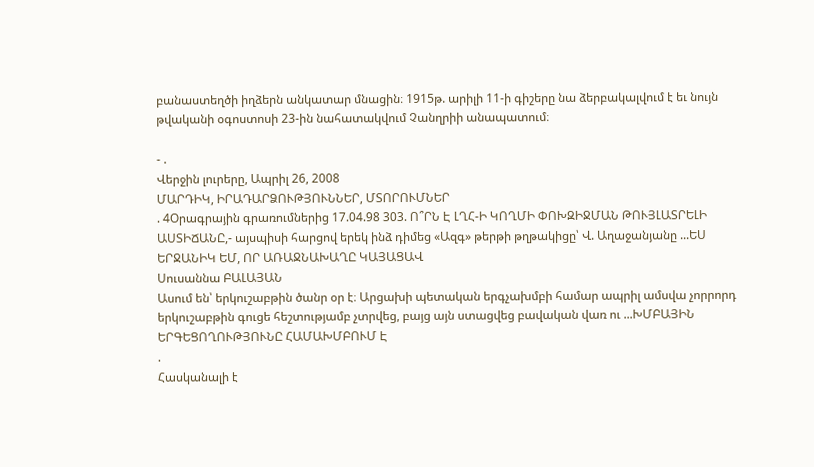բանաստեղծի իղձերն անկատար մնացին։ 1915թ. արիլի 11-ի գիշերը նա ձերբակալվում է եւ նույն թվականի օգոստոսի 23-ին նահատակվում Չանղրիի անապատում։

- .
Վերջին լուրերը, Ապրիլ 26, 2008
ՄԱՐԴԻԿ, ԻՐԱԴԱՐՁՈՒԹՅՈՒՆՆԵՐ, ՄՏՈՐՈՒՄՆԵՐ
. 4Օրագրային գրառումներից 17.04.98 303. Ո՞ՐՆ Է ԼՂՀ-Ի ԿՈՂՄԻ ՓՈԽԶԻՋՄԱՆ ԹՈՒՅԼԱՏՐԵԼԻ ԱՍՏԻՃԱՆԸ,- այսպիսի հարցով երեկ ինձ դիմեց «Ազգ» թերթի թղթակիցը՝ Վ. Աղաջանյանը ...ԵՍ ԵՐՋԱՆԻԿ ԵՄ, ՈՐ ԱՌԱՋՆԱԽԱՂԸ ԿԱՅԱՑԱՎ
Սուսաննա ԲԱԼԱՅԱՆ
Ասում են՝ երկուշաբթին ծանր օր է։ Արցախի պետական երգչախմբի համար ապրիլ ամսվա չորրորդ երկուշաբթին գուցե հեշտությամբ չտրվեց, բայց այն ստացվեց բավական վառ ու ...ԽՄԲԱՅԻՆ ԵՐԳԵՑՈՂՈՒԹՅՈՒՆԸ ՀԱՄԱԽՄԲՈՒՄ Է
.
Հասկանալի է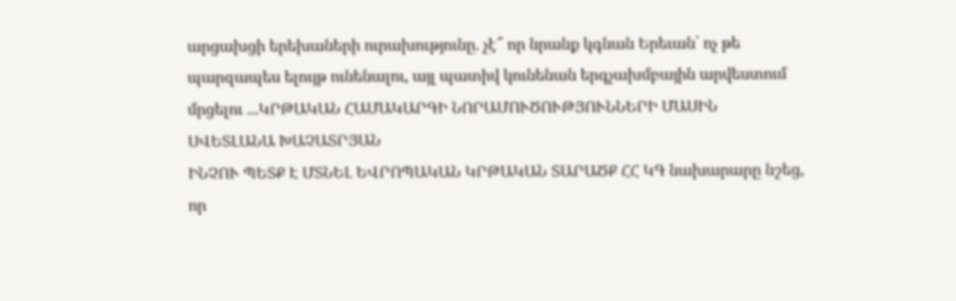արցախցի երեխաների ուրախությունը. չէ՞ որ նրանք կգնան Երեւան՝ ոչ թե պարզապես ելույթ ունենալու, այլ պատիվ կունենան երգչախմբային արվեստում մրցելու ...ԿՐԹԱԿԱՆ ՀԱՄԱԿԱՐԳԻ ՆՈՐԱՄՈՒԾՈՒԹՅՈՒՆՆԵՐԻ ՄԱՍԻՆ
ՍՎԵՏԼԱՆԱ ԽԱՉԱՏՐՅԱՆ
ԻՆՉՈՒ ՊԵՏՔ Է ՄՏՆԵԼ ԵՎՐՈՊԱԿԱՆ ԿՐԹԱԿԱՆ ՏԱՐԱԾՔ ՀՀ ԿԳ նախարարը նշեց, որ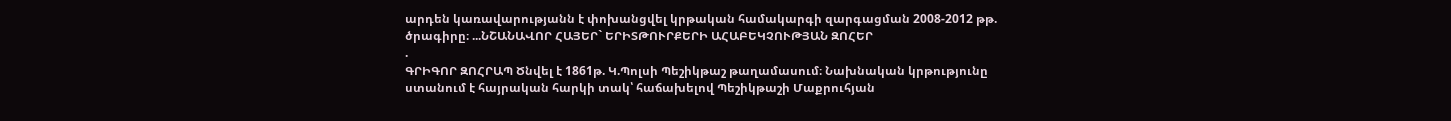արդեն կառավարությանն է փոխանցվել կրթական համակարգի զարգացման 2008-2012 թթ. ծրագիրը։ ...ՆՇԱՆԱՎՈՐ ՀԱՅԵՐ` ԵՐԻՏԹՈՒՐՔԵՐԻ ԱՀԱԲԵԿՉՈՒԹՅԱՆ ԶՈՀԵՐ
.
ԳՐԻԳՈՐ ԶՈՀՐԱՊ Ծնվել է 1861թ. Կ.Պոլսի Պեշիկթաշ թաղամասում։ Նախնական կրթությունը ստանում է հայրական հարկի տակ՝ հաճախելով Պեշիկթաշի Մաքրուհյան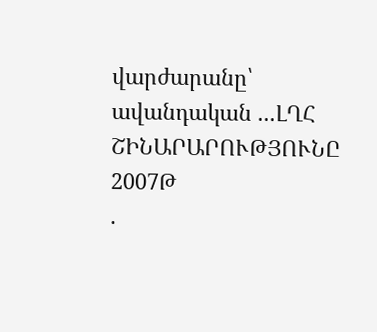վարժարանը՝ ավանդական ...ԼՂՀ ՇԻՆԱՐԱՐՈՒԹՅՈՒՆԸ 2007Թ
.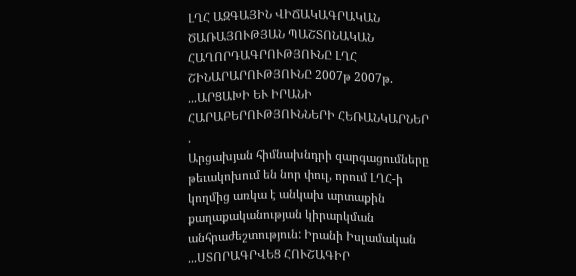ԼՂՀ ԱԶԳԱՅԻՆ ՎԻՃԱԿԱԳՐԱԿԱՆ ԾԱՌԱՅՈՒԹՅԱՆ ՊԱՇՏՈՆԱԿԱՆ ՀԱՂՈՐԴԱԳՐՈՒԹՅՈՒՆԸ ԼՂՀ ՇԻՆԱՐԱՐՈՒԹՅՈՒՆԸ 2007թ 2007թ. ...ԱՐՑԱԽԻ ԵՒ ԻՐԱՆԻ ՀԱՐԱԲԵՐՈՒԹՅՈՒՆՆԵՐԻ ՀԵՌԱՆԿԱՐՆԵՐ
.
Արցախյան հիմնախնդրի զարգացումները թեւակոխում են նոր փուլ, որում ԼՂՀ-ի կողմից առկա է անկախ արտաքին քաղաքականության կիրարկման անհրաժեշտություն: Իրանի Իսլամական ...ՍՏՈՐԱԳՐՎԵՑ ՀՈՒՇԱԳԻՐ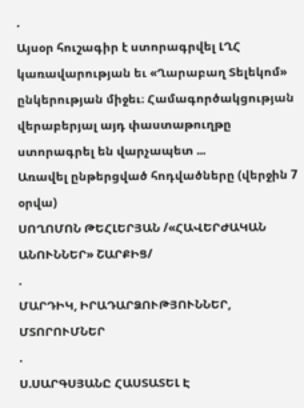.
Այսօր հուշագիր է ստորագրվել ԼՂՀ կառավարության եւ «Ղարաբաղ Տելեկոմ» ընկերության միջեւ։ Համագործակցության վերաբերյալ այդ փաստաթուղթը ստորագրել են վարչապետ ...
Առավել ընթերցված հոդվածները (վերջին 7 օրվա)
ՍՈՂՈՄՈՆ ԹԵՀԼԵՐՅԱՆ /«ՀԱՎԵՐԺԱԿԱՆ ԱՆՈՒՆՆԵՐ» ՇԱՐՔԻՑ/
.
ՄԱՐԴԻԿ, ԻՐԱԴԱՐՁՈՒԹՅՈՒՆՆԵՐ, ՄՏՈՐՈՒՄՆԵՐ
.
Ս.ՍԱՐԳՍՅԱՆԸ ՀԱՍՏԱՏԵԼ Է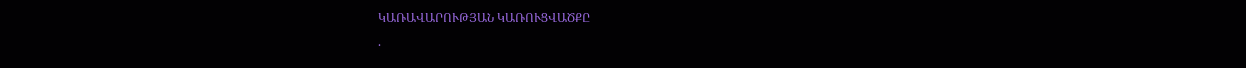ԿԱՌԱՎԱՐՈՒԹՅԱՆ ԿԱՌՈՒՑՎԱԾՔԸ
.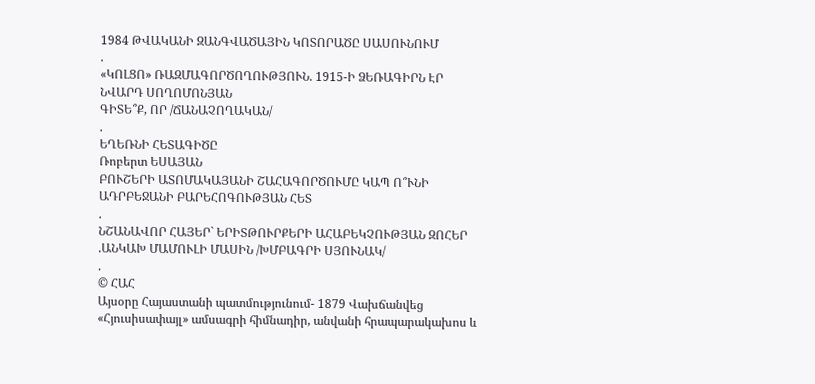1984 ԹՎԱԿԱՆԻ ԶԱՆԳՎԱԾԱՅԻՆ ԿՈՏՈՐԱԾԸ ՍԱՍՈՒՆՈՒՄ
.
«ԿՈԼՑՈ» ՌԱԶՄԱԳՈՐԾՈՂՈՒԹՅՈՒՆ. 1915-Ի ՁԵՌԱԳԻՐՆ ԷՐ
ՆՎԱՐԴ ՍՈՂՈՄՈՆՅԱՆ
ԳԻՏԵ՞Ք, ՈՐ /ՃԱՆԱՉՈՂԱԿԱՆ/
.
ԵՂԵՌՆԻ ՀԵՏԱԳԻԾԸ
Ռոբերտ ԵՍԱՅԱՆ
ԲՈՒՇԵՐԻ ԱՏՈՄԱԿԱՅԱՆԻ ՇԱՀԱԳՈՐԾՈՒՄԸ ԿԱՊ Ո՞ՒՆԻ ԱԴՐԲԵՋԱՆԻ ԲԱՐԵՀՈԳՈՒԹՅԱՆ ՀԵՏ
.
ՆՇԱՆԱՎՈՐ ՀԱՅԵՐ` ԵՐԻՏԹՈՒՐՔԵՐԻ ԱՀԱԲԵԿՉՈՒԹՅԱՆ ԶՈՀԵՐ
.ԱՆԿԱԽ ՄԱՄՈՒԼԻ ՄԱՍԻՆ /ԽՄԲԱԳՐԻ ՍՅՈՒՆԱԿ/
.
© ՀԱՀ
Այսօրը Հայաստանի պատմությունում- 1879 Վախճանվեց «Հյուսիսափայլ» ամսագրի հիմնադիր, անվանի հրապարակախոս և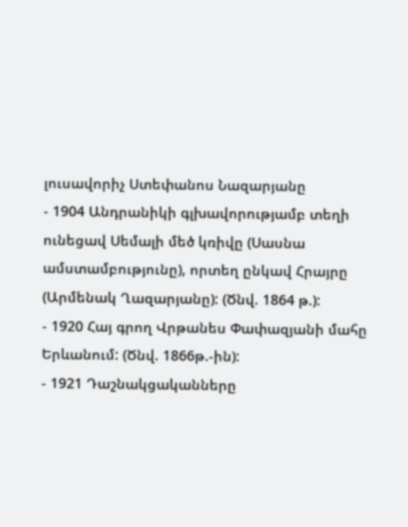լուսավորիչ Ստեփանոս Նազարյանը
- 1904 Անդրանիկի գլխավորությամբ տեղի ունեցավ Սեմալի մեծ կռիվը (Սասնա ամստամբությունը), որտեղ ընկավ Հրայրը (Արմենակ Ղազարյանը): (Ծնվ. 1864 թ.):
- 1920 Հայ գրող Վրթանես Փափազյանի մահը Երևանում: (Ծնվ. 1866թ.-ին):
- 1921 Դաշնակցականները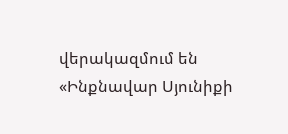վերակազմում են «Ինքնավար Սյունիքի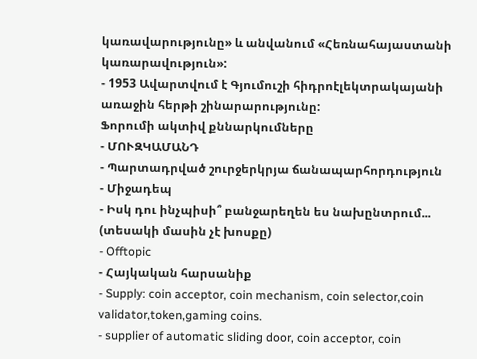կառավարությունը» և անվանում «Հեռնահայաստանի կառարավություն»:
- 1953 Ավարտվում է Գյումուշի հիդրոէլեկտրակայանի առաջին հերթի շինարարությունը:
Ֆորումի ակտիվ քննարկումները
- ՄՈՒԶԿԱՄԱՆԴ
- Պարտադրված շուրջերկրյա ճանապարհորդություն
- Միջադեպ
- Իսկ դու ինչպիսի՞ բանջարեղեն ես նախընտրում... (տեսակի մասին չէ խոսքը)
- Offtopic
- Հայկական հարսանիք
- Supply: coin acceptor, coin mechanism, coin selector,coin validator,token,gaming coins.
- supplier of automatic sliding door, coin acceptor, coin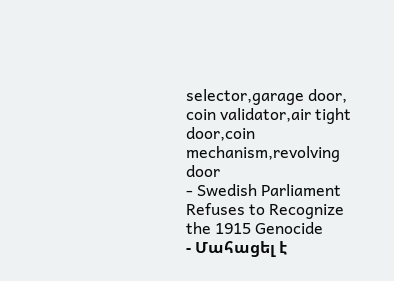selector,garage door, coin validator,air tight door,coin mechanism,revolving door
- Swedish Parliament Refuses to Recognize the 1915 Genocide
- Մահացել է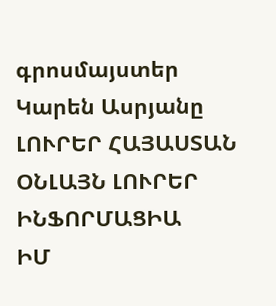գրոսմայստեր Կարեն Ասրյանը
ԼՈՒՐԵՐ ՀԱՅԱՍՏԱՆ
ՕՆԼԱՅՆ ԼՈՒՐԵՐ
ԻՆՖՈՐՄԱՑԻԱ
ԻՄ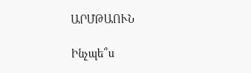ԱՐՄԹԱՈՒՆ

Ինչպե՞ս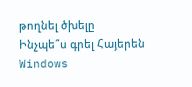թողնել ծխելը
Ինչպե՞ս գրել Հայերեն Windows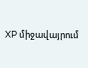XP միջավայրում